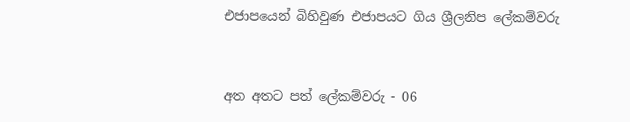එජාපයෙන් බිහිවුණ එජාපයට ගිය ශ්‍රීලනිප ලේකම්වරු


අත අතට පත් ලේකම්වරු - 06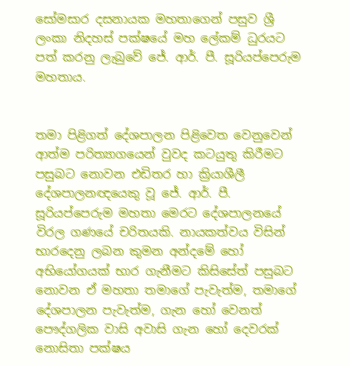සෝමසාර දසනායක මහතාගෙන් පසුව ශ්‍රී ලංකා නිදහස් පක්ෂයේ මහ ලේකම් ධුරයට පත් කරනු ලැබුවේ ජේ. ආර්. පී. සූරියප්පෙරුම මහතාය.


තමා පිළිගත් දේශපාලන පිළිවෙත වෙනුවෙන් ආත්ම පරිත්‍යාගයෙන් වුවද කටයුතු කිරීමට පසුබට නොවන එඩිතර හා ක්‍රියාශීලී දේශපාලනඥයෙකු වූ ජේ. ආර්. පී. සූරියප්පෙරුම මහතා මෙරට දේශපාලනයේ විරල ගණයේ චරිතයකි. නායකත්වය විසින් භාරදෙනු ලබන කුමන අන්දමේ හෝ අභියෝගයක් භාර ගැනීමට කිසිසේත් පසුබට නොවන ඒ මහතා තමාගේ පැවැත්ම, තමාගේ දේශපාලන පැවැත්ම, ගැන හෝ වෙනත් පෞද්ගලික වාසි අවාසි ගැන හෝ දෙවරක් නොසිතා පක්ෂය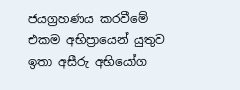ජයග්‍රහණය කරවීමේ එකම අභිප්‍රායෙන් යුතුව ඉතා අසීරු අභියෝග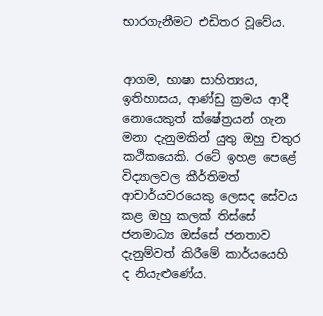භාරගැනීමට එඩිතර වූවේය.


ආගම, භාෂා සාහිත්‍යය, ඉතිහාසය, ආණ්ඩු ක්‍රමය ආදී නොයෙකුත් ක්ෂේත්‍රයන් ගැන මනා දැනුමකින් යුතු ඔහු චතුර කථිකයෙකි. රටේ ඉහළ පෙළේ විද්‍යාලවල කීර්තිමත් ආචාර්යවරයෙකු ලෙසද සේවය කළ ඔහු කලක් තිස්සේ ජනමාධ්‍ය ඔස්සේ ජනතාව දැනුම්වත් කිරීමේ කාර්යයෙහි ද නියැළුණේය.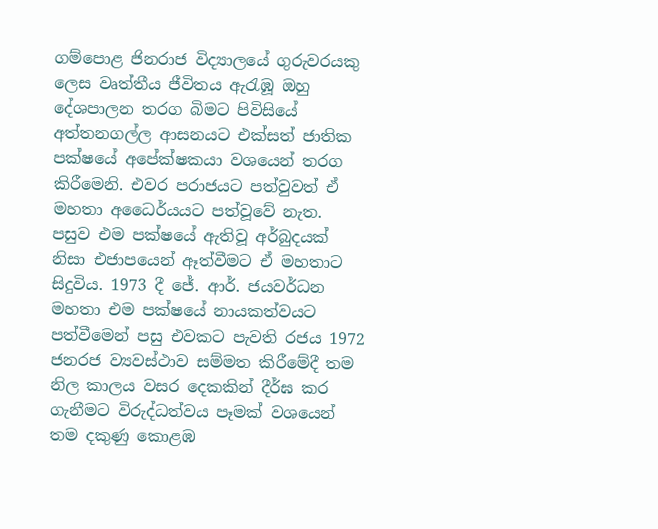ගම්පොළ ජිනරාජ විද්‍යාලයේ ගුරුවරයකු ලෙස වෘත්තීය ජීවිතය ඇරැඹූ ඔහු දේශපාලන තරග බිමට පිවිසියේ අත්තනගල්ල ආසනයට එක්සත් ජාතික පක්ෂයේ අපේක්ෂකයා වශයෙන් තරග කිරීමෙනි. එවර පරාජයට පත්වුවත් ඒ මහතා අධෛර්යයට පත්වූවේ නැත. පසුව එම පක්ෂයේ ඇතිවූ අර්බුදයක් නිසා එජාපයෙන් ඈත්වීමට ඒ මහතාට සිදුවිය. 1973 දී ජේ. ආර්. ජයවර්ධන මහතා එම පක්ෂයේ නායකත්වයට පත්වීමෙන් පසු එවකට පැවති රජය 1972 ජනරජ ව්‍යවස්ථාව සම්මත කිරීමේදී තම නිල කාලය වසර දෙකකින් දීර්ඝ කර ගැනීමට විරුද්ධත්වය පෑමක් වශයෙන් තම දකුණු කොළඹ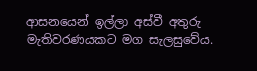ආසනයෙන් ඉල්ලා අස්වී අතුරු මැතිවරණයකට මග සැලසුවේය.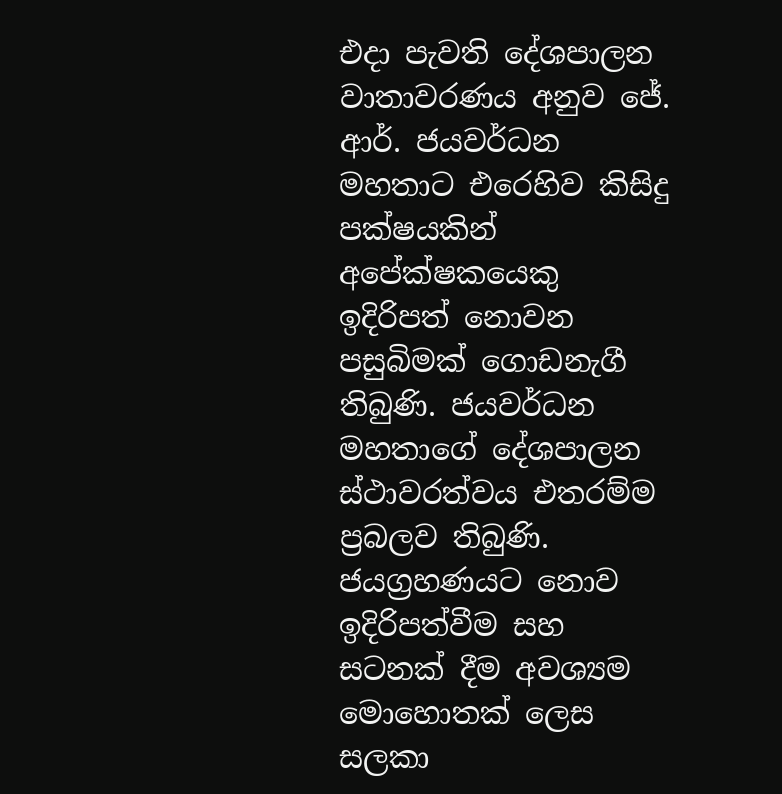එදා පැවති දේශපාලන වාතාවරණය අනුව ජේ. ආර්. ජයවර්ධන මහතාට එරෙහිව කිසිදු පක්ෂයකින් අපේක්ෂකයෙකු ඉදිරිපත් නොවන පසුබිමක් ගොඩනැගී තිබුණි. ජයවර්ධන මහතාගේ දේශපාලන ස්ථාවරත්වය එතරම්ම ප්‍රබලව තිබුණි. ජයග්‍රහණයට නොව ඉදිරිපත්වීම සහ සටනක් දීම අවශ්‍යම මොහොතක් ලෙස සලකා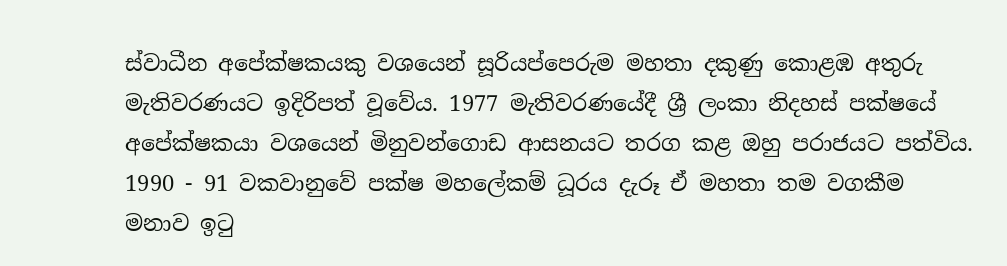ස්වාධීන අපේක්ෂකයකු වශයෙන් සූරියප්පෙරුම මහතා දකුණු කොළඹ අතුරු මැතිවරණයට ඉදිරිපත් වූවේය. 1977 මැතිවරණයේදී ශ්‍රී ලංකා නිදහස් පක්ෂයේ අපේක්ෂකයා වශයෙන් මිනුවන්ගොඩ ආසනයට තරග කළ ඔහු පරාජයට පත්විය. 1990 - 91 වකවානුවේ පක්ෂ මහලේකම් ධූරය දැරූ ඒ මහතා තම වගකීම මනාව ඉටු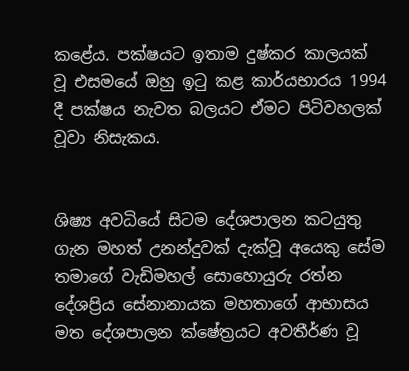කළේය. පක්ෂයට ඉතාම දුෂ්කර කාලයක් වූ එසමයේ ඔහු ඉටු කළ කාර්යභාරය 1994 දී පක්ෂය නැවත බලයට ඒමට පිටිවහලක් වූවා නිසැකය.


ශිෂ්‍ය අවධියේ සිටම දේශපාලන කටයුතු ගැන මහත් උනන්දුවක් දැක්වූ අයෙකු සේම තමාගේ වැඩිමහල් සොහොයුරු රත්න දේශප්‍රිය සේනානායක මහතාගේ ආභාසය මත දේශපාලන ක්ෂේත්‍රයට අවතීර්ණ වූ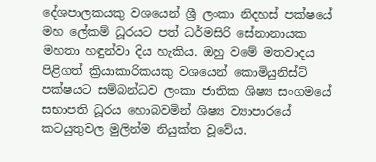දේශපාලකයකු වශයෙන් ශ්‍රී ලංකා නිදහස් පක්ෂයේ මහ ලේකම් ධූරයට පත් ධර්මසිරි සේනානායක මහතා හඳුන්වා දිය හැකිය. ඔහු වමේ මතවාදය පිළිගත් ක්‍රියාකාරිකයකු වශයෙන් කොමියුනිස්ට් පක්ෂයට සම්බන්ධව ලංකා ජාතික ශිෂ්‍ය සංගමයේ සභාපති ධූරය හොබවමින් ශිෂ්‍ය ව්‍යාපාරයේ කටයුතුවල මුලින්ම නියුක්ත වූවේය.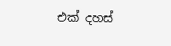එක් දහස්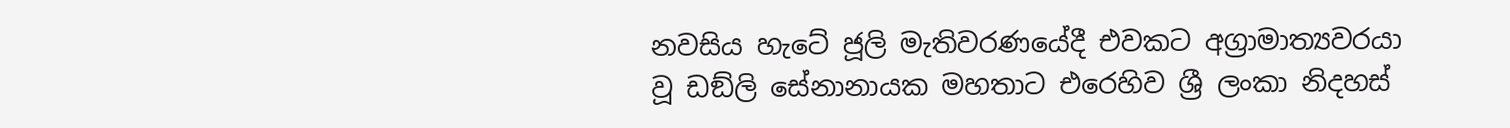නවසිය හැටේ ජූලි මැතිවරණයේදී එවකට අග්‍රාමාත්‍යවරයා වූ ඩඞ්ලි සේනානායක මහතාට එරෙහිව ශ්‍රී ලංකා නිදහස්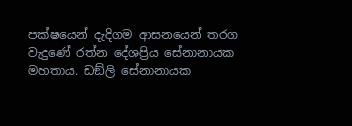පක්ෂයෙන් දැදිගම ආසනයෙන් තරග වැදුණේ රත්න දේශප්‍රිය සේනානායක මහතාය. ඩඞ්ලි සේනානායක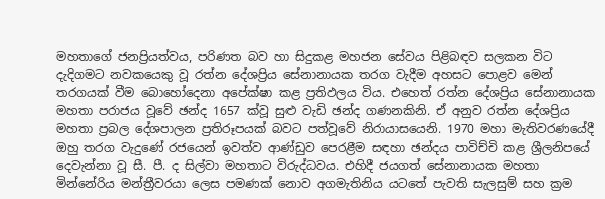මහතාගේ ජනප්‍රියත්වය, පරිණත බව හා සිදුකළ මහජන සේවය පිළිබඳව සලකන විට දැදිගමට නවකයෙකු වූ රත්න දේශප්‍රිය සේනානායක තරග වැදීම අහසට පොළව මෙන් තරගයක් වීම බොහෝදෙනා අපේක්ෂා කළ ප්‍රතිඵලය විය. එහෙත් රත්න දේශප්‍රිය සේනානායක මහතා පරාජය වූවේ ඡන්ද 1657 ක්වූ සුළු වැඩි ඡන්ද ගණනකිනි. ඒ අනුව රත්න දේශප්‍රිය මහතා ප්‍රබල දේශපාලන ප්‍රතිරූපයක් බවට පත්වූවේ නිරායාසයෙනි. 1970 මහා මැතිවරණයේදී ඔහු තරග වැදුණේ රජයෙන් ඉවත්ව ආණ්ඩුව පෙරළීම සඳහා ඡන්දය පාවිච්චි කළ ශ්‍රීලනිපයේ දෙවැන්නා වූ සී. පී. ද සිල්වා මහතාට විරුද්ධවය. එහිදී ජයගත් සේනානායක මහතා මින්නේරිය මන්ත්‍රීවරයා ලෙස පමණක් නොව අගමැතිනිය යටතේ පැවති සැලසුම් සහ ක්‍රම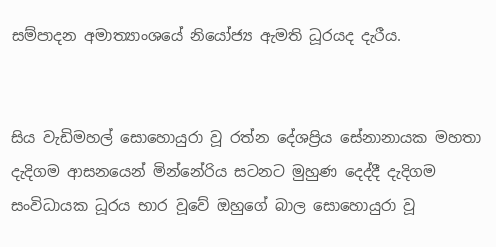සම්පාදන අමාත්‍යාංශයේ නියෝජ්‍ය ඇමති ධූරයද දැරීය.


සිය වැඩිමහල් සොහොයුරා වූ රත්න දේශප්‍රිය සේනානායක මහතා දැදිගම ආසනයෙන් මින්නේරිය සටනට මුහුණ දෙද්දී දැදිගම සංවිධායක ධූරය භාර වූවේ ඔහුගේ බාල සොහොයුරා වූ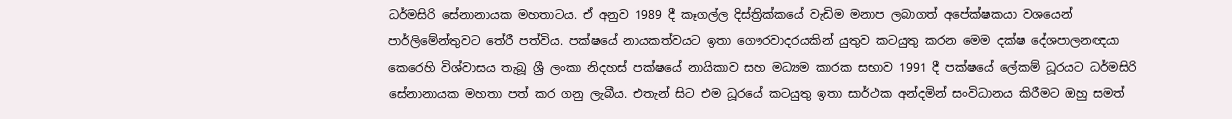ධර්මසිරි සේනානායක මහතාටය. ඒ අනුව 1989 දී කෑගල්ල දිස්ත්‍රික්කයේ වැඩිම මනාප ලබාගත් අපේක්ෂකයා වශයෙන් පාර්ලිමේන්තුවට තේරී පත්විය. පක්ෂයේ නායකත්වයට ඉතා ගෞරවාදරයකින් යුතුව කටයුතු කරන මෙම දක්ෂ දේශපාලනඥයා කෙරෙහි විශ්වාසය තැබූ ශ්‍රී ලංකා නිදහස් පක්ෂයේ නායිකාව සහ මධ්‍යම කාරක සභාව 1991 දී පක්ෂයේ ලේකම් ධූරයට ධර්මසිරි සේනානායක මහතා පත් කර ගනු ලැබීය. එතැන් සිට එම ධූරයේ කටයුතු ඉතා සාර්ථක අන්දමින් සංවිධානය කිරීමට ඔහු සමත්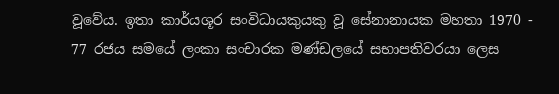වූවේය. ඉතා කාර්යශූර සංවිධායකුයකු වූ සේනානායක මහතා 1970 - 77 රජය සමයේ ලංකා සංචාරක මණ්ඩලයේ සභාපතිවරයා ලෙස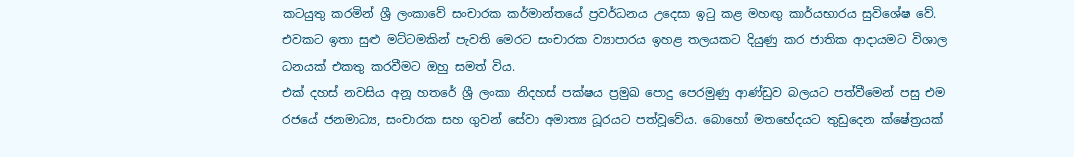කටයුතු කරමින් ශ්‍රී ලංකාවේ සංචාරක කර්මාන්තයේ ප්‍රවර්ධනය උදෙසා ඉටු කළ මහඟු කාර්යභාරය සුවිශේෂ වේ. එවකට ඉතා සුළු මට්ටමකින් පැවති මෙරට සංචාරක ව්‍යාපාරය ඉහළ තලයකට දියුණු කර ජාතික ආදායමට විශාල ධනයක් එකතු කරවීමට ඔහු සමත් විය.
එක් දහස් නවසිය අනූ හතරේ ශ්‍රී ලංකා නිදහස් පක්ෂය ප්‍රමුඛ පොදු පෙරමුණු ආණ්ඩුව බලයට පත්වීමෙන් පසු එම රජයේ ජනමාධ්‍ය, සංචාරක සහ ගුවන් සේවා අමාත්‍ය ධූරයට පත්වූවේය. බොහෝ මතභේදයට තුඩුදෙන ක්ෂේත්‍රයක්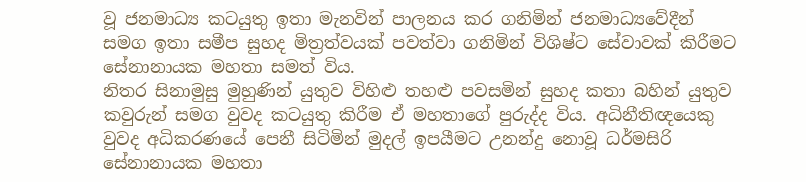වූ ජනමාධ්‍ය කටයුතු ඉතා මැනවින් පාලනය කර ගනිමින් ජනමාධ්‍යවේදීන් සමග ඉතා සමීප සුහද මිත්‍රත්වයක් පවත්වා ගනිමින් විශිෂ්ට සේවාවක් කිරීමට සේනානායක මහතා සමත් විය.
නිතර සිනාමුසු මුහුණින් යුතුව විහිළු තහළු පවසමින් සුහද කතා බහින් යුතුව කවුරුන් සමග වුවද කටයුතු කිරීම ඒ මහතාගේ පුරුද්ද විය. අධිනීතිඥයෙකු වුවද අධිකරණයේ පෙනී සිටිමින් මුදල් ඉපයීමට උනන්දු නොවූ ධර්මසිරි සේනානායක මහතා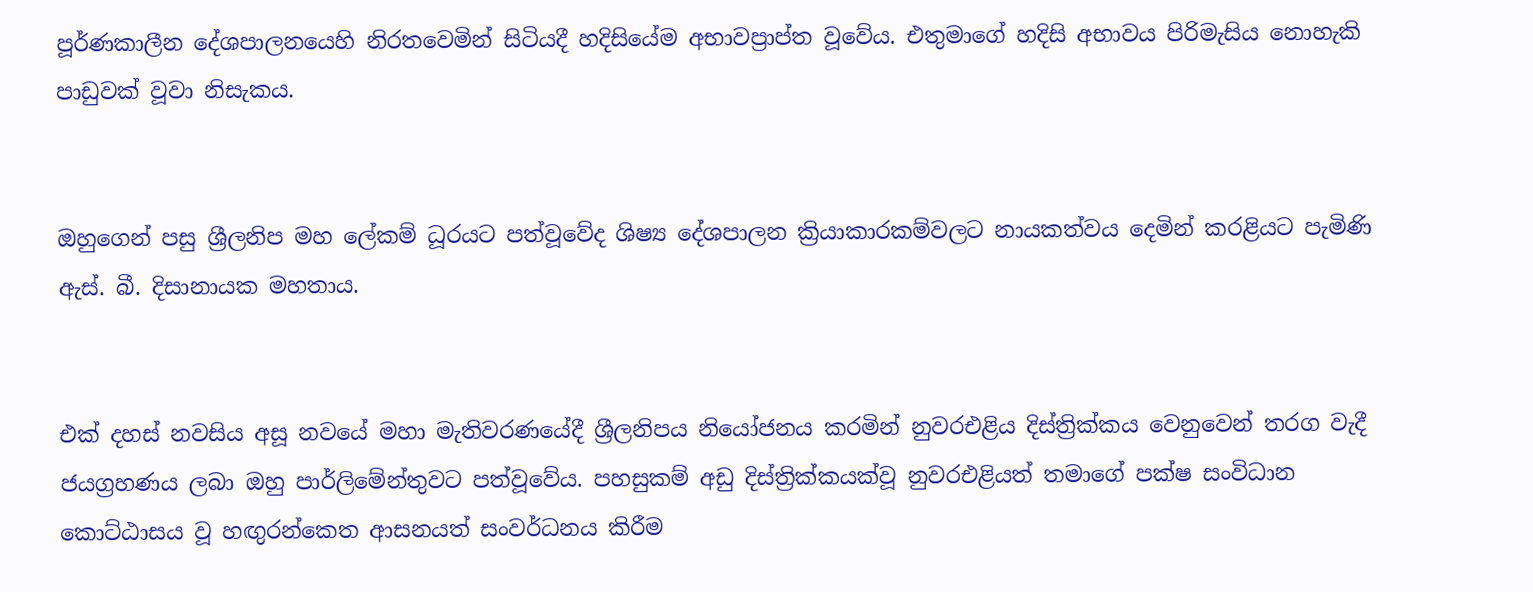පූර්ණකාලීන දේශපාලනයෙහි නිරතවෙමින් සිටියදී හදිසියේම අභාවප්‍රාප්ත වූවේය. එතුමාගේ හදිසි අභාවය පිරිමැසිය නොහැකි පාඩුවක් වූවා නිසැකය.


ඔහුගෙන් පසු ශ්‍රීලනිප මහ ලේකම් ධූරයට පත්වූවේද ශිෂ්‍ය දේශපාලන ක්‍රියාකාරකම්වලට නායකත්වය දෙමින් කරළියට පැමිණි ඇස්. බී. දිසානායක මහතාය.


එක් දහස් නවසිය අසූ නවයේ මහා මැතිවරණයේදී ශ්‍රීලනිපය නියෝජනය කරමින් නුවරඑළිය දිස්ත්‍රික්කය වෙනුවෙන් තරග වැදී ජයග්‍රහණය ලබා ඔහු පාර්ලිමේන්තුවට පත්වූවේය. පහසුකම් අඩු දිස්ත්‍රික්කයක්වූ නුවරඑළියත් තමාගේ පක්ෂ සංවිධාන කොට්ඨාසය වූ හඟුරන්කෙත ආසනයත් සංවර්ධනය කිරීම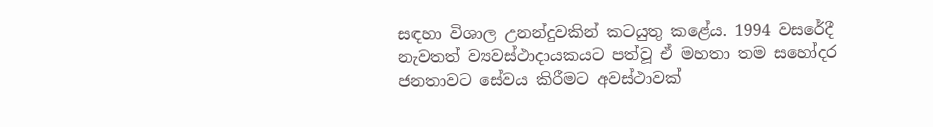සඳහා විශාල උනන්දුවකින් කටයුතු කළේය. 1994 වසරේදී නැවතත් ව්‍යවස්ථාදායකයට පත්වූ ඒ මහතා තම සහෝදර ජනතාවට සේවය කිරීමට අවස්ථාවක්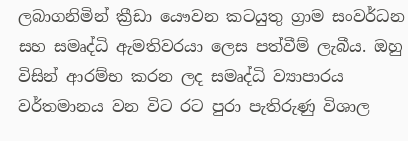ලබාගනිමින් ක්‍රීඩා යෞවන කටයුතු ග්‍රාම සංවර්ධන සහ සමෘද්ධි ඇමතිවරයා ලෙස පත්වීම් ලැබීය. ඔහු විසින් ආරම්භ කරන ලද සමෘද්ධි ව්‍යාපාරය වර්තමානය වන විට රට පුරා පැතිරුණු විශාල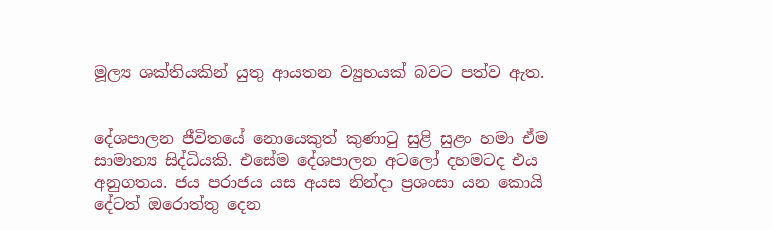මූල්‍ය ශක්තියකින් යුතු ආයතන ව්‍යුහයක් බවට පත්ව ඇත.


දේශපාලන ජීවිතයේ නොයෙකුත් කුණාටු සුළි සුළං හමා ඒම සාමාන්‍ය සිද්ධියකි. එසේම දේශපාලන අටලෝ දහමටද එය අනුගතය. ජය පරාජය යස අයස නින්දා ප්‍රශංසා යන කොයි දේටත් ඔරොත්තු දෙන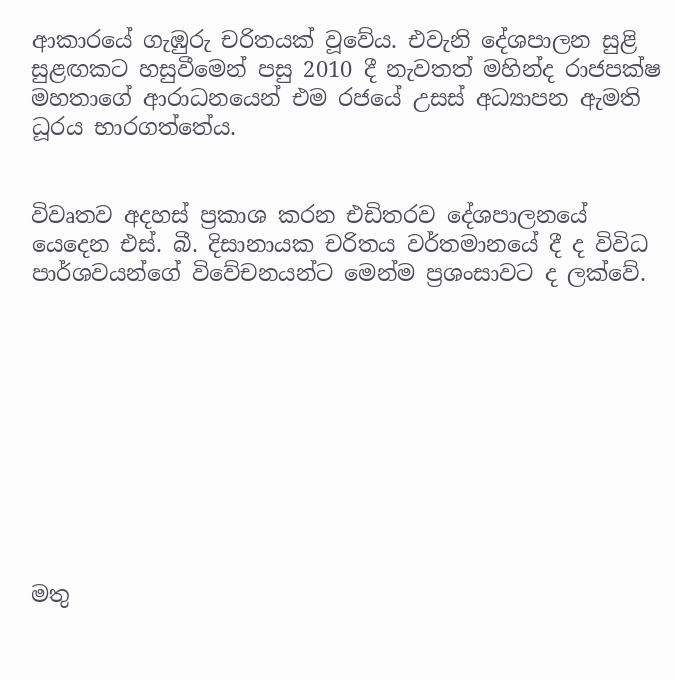ආකාරයේ ගැඹුරු චරිතයක් වූවේය. එවැනි දේශපාලන සුළි සුළඟකට හසුවීමෙන් පසු 2010 දී නැවතත් මහින්ද රාජපක්ෂ මහතාගේ ආරාධනයෙන් එම රජයේ උසස් අධ්‍යාපන ඇමති ධූරය භාරගත්තේය.


විවෘතව අදහස් ප්‍රකාශ කරන එඩිතරව දේශපාලනයේ යෙදෙන එස්. බී. දිසානායක චරිතය වර්තමානයේ දී ද විවිධ පාර්ශවයන්ගේ විවේචනයන්ට මෙන්ම ප්‍රශංසාවට ද ලක්වේ.










මතු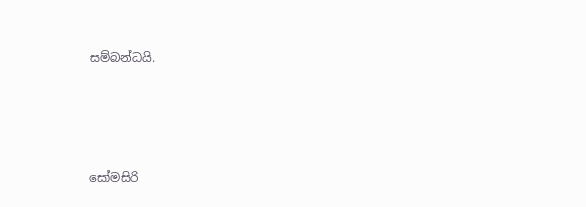සම්බන්ධයි.





සෝමසිරි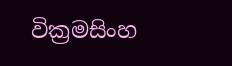වික්‍රමසිංහ